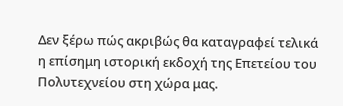Δεν ξέρω πώς ακριβώς θα καταγραφεί τελικά η επίσημη ιστορική εκδοχή της Επετείου του Πολυτεχνείου στη χώρα μας.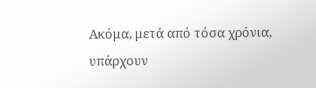Ακόμα, μετά από τόσα χρόνια, υπάρχουν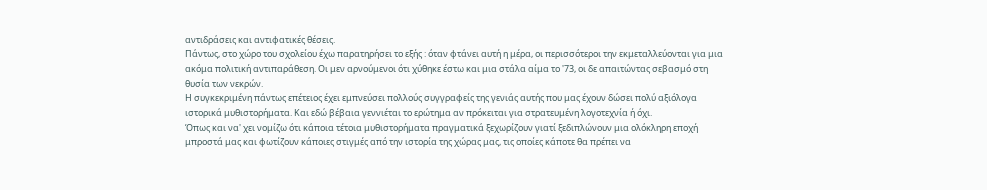αντιδράσεις και αντιφατικές θέσεις.
Πάντως, στο χώρο του σχολείου έχω παρατηρήσει το εξής : όταν φτάνει αυτή η μέρα, οι περισσότεροι την εκμεταλλεύονται για μια ακόμα πολιτική αντιπαράθεση. Οι μεν αρνούμενοι ότι χύθηκε έστω και μια στάλα αίμα το '73, οι δε απαιτώντας σεβασμό στη θυσία των νεκρών.
Η συγκεκριμένη πάντως επέτειος έχει εμπνεύσει πολλούς συγγραφείς της γενιάς αυτής που μας έχουν δώσει πολύ αξιόλογα ιστορικά μυθιστορήματα. Και εδώ βέβαια γεννιέται το ερώτημα αν πρόκειται για στρατευμένη λογοτεχνία ή όχι.
Όπως και να' χει νομίζω ότι κάποια τέτοια μυθιστορήματα πραγματικά ξεχωρίζουν γιατί ξεδιπλώνουν μια ολόκληρη εποχή μπροστά μας και φωτίζουν κάποιες στιγμές από την ιστορία της χώρας μας, τις οποίες κάποτε θα πρέπει να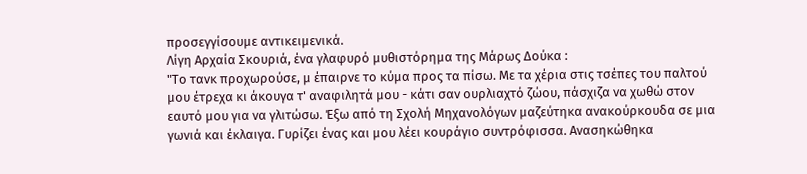προσεγγίσουμε αντικειμενικά.
Λίγη Αρχαία Σκουριά, ένα γλαφυρό μυθιστόρημα της Μάρως Δούκα :
"Το τανκ προχωρούσε, μ έπαιρνε το κύμα προς τα πίσω. Με τα χέρια στις τσέπες του παλτού μου έτρεχα κι άκουγα τ' αναφιλητά μου - κάτι σαν ουρλιαχτό ζώου, πάσχιζα να χωθώ στον εαυτό μου για να γλιτώσω. Έξω από τη Σχολή Μηχανολόγων μαζεύτηκα ανακούρκουδα σε μια γωνιά και έκλαιγα. Γυρίζει ένας και μου λέει κουράγιο συντρόφισσα. Ανασηκώθηκα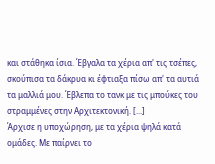και στάθηκα ίσια. Έβγαλα τα χέρια απ' τις τσέπες, σκούπισα τα δάκρυα κι έφτιαξα πίσω απ' τα αυτιά τα μαλλιά μου. Έβλεπα το τανκ με τις μπούκες του στραμμένες στην Αρχιτεκτονική. [...]
Άρχισε η υποχώρηση, με τα χέρια ψηλά κατά ομάδες. Με παίρνει το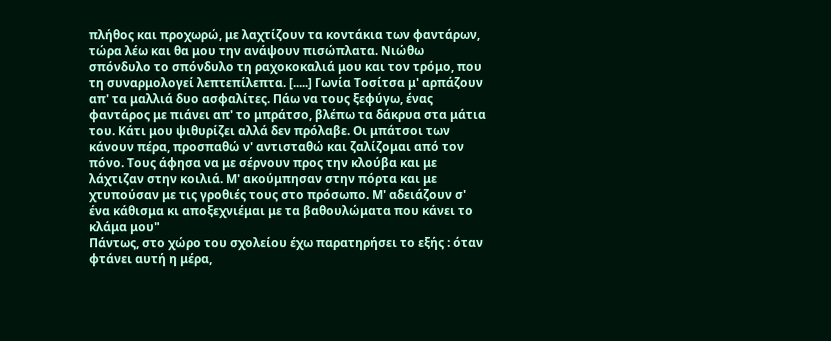πλήθος και προχωρώ, με λαχτίζουν τα κοντάκια των φαντάρων, τώρα λέω και θα μου την ανάψουν πισώπλατα. Νιώθω σπόνδυλο το σπόνδυλο τη ραχοκοκαλιά μου και τον τρόμο, που τη συναρμολογεί λεπτεπίλεπτα. [.....] Γωνία Τοσίτσα μ' αρπάζουν απ' τα μαλλιά δυο ασφαλίτες. Πάω να τους ξεφύγω, ένας φαντάρος με πιάνει απ' το μπράτσο, βλέπω τα δάκρυα στα μάτια του. Κάτι μου ψιθυρίζει αλλά δεν πρόλαβε. Οι μπάτσοι των κάνουν πέρα, προσπαθώ ν' αντισταθώ και ζαλίζομαι από τον πόνο. Τους άφησα να με σέρνουν προς την κλούβα και με λάχτιζαν στην κοιλιά. Μ' ακούμπησαν στην πόρτα και με χτυπούσαν με τις γροθιές τους στο πρόσωπο. Μ' αδειάζουν σ' ένα κάθισμα κι αποξεχνιέμαι με τα βαθουλώματα που κάνει το κλάμα μου"
Πάντως, στο χώρο του σχολείου έχω παρατηρήσει το εξής : όταν φτάνει αυτή η μέρα,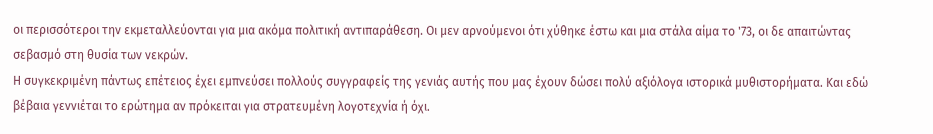οι περισσότεροι την εκμεταλλεύονται για μια ακόμα πολιτική αντιπαράθεση. Οι μεν αρνούμενοι ότι χύθηκε έστω και μια στάλα αίμα το '73, οι δε απαιτώντας σεβασμό στη θυσία των νεκρών.
Η συγκεκριμένη πάντως επέτειος έχει εμπνεύσει πολλούς συγγραφείς της γενιάς αυτής που μας έχουν δώσει πολύ αξιόλογα ιστορικά μυθιστορήματα. Και εδώ βέβαια γεννιέται το ερώτημα αν πρόκειται για στρατευμένη λογοτεχνία ή όχι.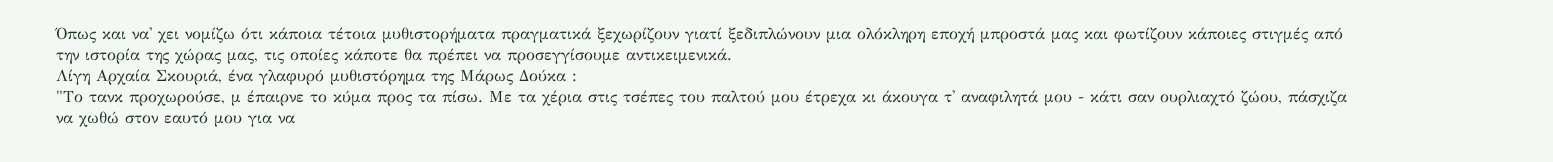Όπως και να' χει νομίζω ότι κάποια τέτοια μυθιστορήματα πραγματικά ξεχωρίζουν γιατί ξεδιπλώνουν μια ολόκληρη εποχή μπροστά μας και φωτίζουν κάποιες στιγμές από την ιστορία της χώρας μας, τις οποίες κάποτε θα πρέπει να προσεγγίσουμε αντικειμενικά.
Λίγη Αρχαία Σκουριά, ένα γλαφυρό μυθιστόρημα της Μάρως Δούκα :
"Το τανκ προχωρούσε, μ έπαιρνε το κύμα προς τα πίσω. Με τα χέρια στις τσέπες του παλτού μου έτρεχα κι άκουγα τ' αναφιλητά μου - κάτι σαν ουρλιαχτό ζώου, πάσχιζα να χωθώ στον εαυτό μου για να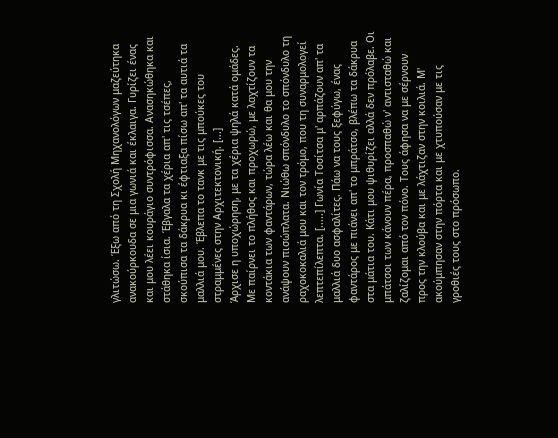γλιτώσω. Έξω από τη Σχολή Μηχανολόγων μαζεύτηκα ανακούρκουδα σε μια γωνιά και έκλαιγα. Γυρίζει ένας και μου λέει κουράγιο συντρόφισσα. Ανασηκώθηκα και στάθηκα ίσια. Έβγαλα τα χέρια απ' τις τσέπες, σκούπισα τα δάκρυα κι έφτιαξα πίσω απ' τα αυτιά τα μαλλιά μου. Έβλεπα το τανκ με τις μπούκες του στραμμένες στην Αρχιτεκτονική. [...]
Άρχισε η υποχώρηση, με τα χέρια ψηλά κατά ομάδες. Με παίρνει το πλήθος και προχωρώ, με λαχτίζουν τα κοντάκια των φαντάρων, τώρα λέω και θα μου την ανάψουν πισώπλατα. Νιώθω σπόνδυλο το σπόνδυλο τη ραχοκοκαλιά μου και τον τρόμο, που τη συναρμολογεί λεπτεπίλεπτα. [.....] Γωνία Τοσίτσα μ' αρπάζουν απ' τα μαλλιά δυο ασφαλίτες. Πάω να τους ξεφύγω, ένας φαντάρος με πιάνει απ' το μπράτσο, βλέπω τα δάκρυα στα μάτια του. Κάτι μου ψιθυρίζει αλλά δεν πρόλαβε. Οι μπάτσοι των κάνουν πέρα, προσπαθώ ν' αντισταθώ και ζαλίζομαι από τον πόνο. Τους άφησα να με σέρνουν προς την κλούβα και με λάχτιζαν στην κοιλιά. Μ' ακούμπησαν στην πόρτα και με χτυπούσαν με τις γροθιές τους στο πρόσωπο.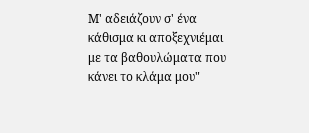Μ' αδειάζουν σ' ένα κάθισμα κι αποξεχνιέμαι με τα βαθουλώματα που κάνει το κλάμα μου"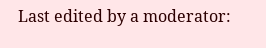Last edited by a moderator: